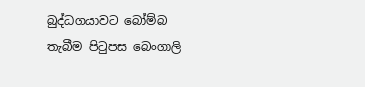බුද්ධගයාවට බෝම්බ තැබීම පිටුපස බෙංගාලි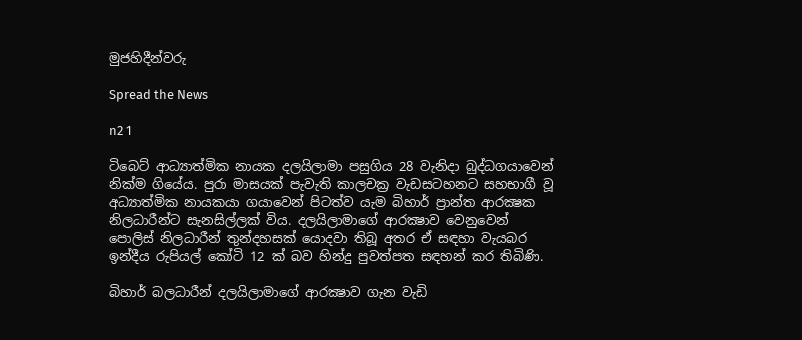මුජහිදීන්වරු

Spread the News

n2 1

ටිබෙට්‌ ආධ්‍යාත්මික නායක දලයිලාමා පසුගිය 28 වැනිදා බුද්ධගයාවෙන් නික්‌ම ගියේය. පුරා මාසයක්‌ පැවැති කාලචක්‍ර වැඩසටහනට සහභාගී වූ අධ්‍යාත්මික නායකයා ගයාවෙන් පිටත්ව යැම බිහාර් ප්‍රාන්ත ආරක්‍ෂක නිලධාරීන්ට සැනසිල්ලක්‌ විය. දලයිලාමාගේ ආරක්‍ෂාව වෙනුවෙන් පොලිස්‌ නිලධාරීන් තුන්දහසක්‌ යොදවා තිබූ අතර ඒ සඳහා වැයබර ඉන්දීය රුපියල් කෝටි 12 ක්‌ බව හින්දු පුවත්පත සඳහන් කර තිබිණි.

බිහාර් බලධාරීන් දලයිලාමාගේ ආරක්‍ෂාව ගැන වැඩි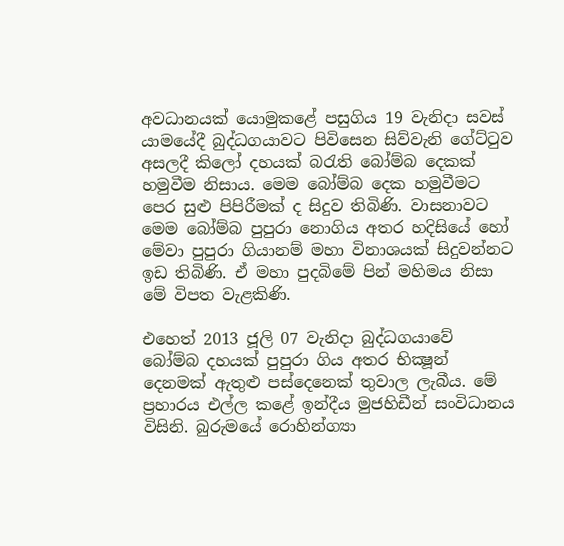අවධානයක්‌ යොමුකළේ පසුගිය 19 වැනිදා සවස්‌ යාමයේදී බුද්ධගයාවට පිවිසෙන සිව්වැනි ගේට්‌ටුව අසලදී කිලෝ දහයක්‌ බරැති බෝම්බ දෙකක්‌ හමුවීම නිසාය. මෙම බෝම්බ දෙක හමුවීමට පෙර සුළු පිපිරීමක්‌ ද සිදුව තිබිණි. වාසනාවට මෙම බෝම්බ පුපුරා නොගිය අතර හදිසියේ හෝ මේවා පුපුරා ගියානම් මහා විනාශයක්‌ සිදුවන්නට ඉඩ තිබිණි. ඒ මහා පුදබිමේ පින් මහිමය නිසා මේ විපත වැළකිණි.

එහෙත් 2013 ජූලි 07 වැනිදා බුද්ධගයාවේ බෝම්බ දහයක්‌ පුපුරා ගිය අතර භික්‍ෂූන් දෙනමක්‌ ඇතුළු පස්‌දෙනෙක්‌ තුවාල ලැබීය. මේ ප්‍රහාරය එල්ල කළේ ඉන්දීය මුජහිඩීන් සංවිධානය විසිනි. බුරුමයේ රොහින්ග්‍යා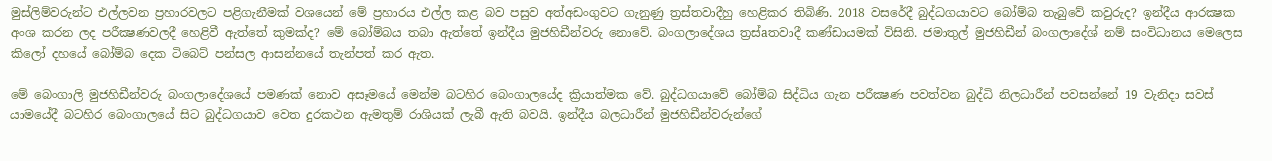මුස්‌ලිම්වරුන්ට එල්ලවන ප්‍රහාරවලට පළිගැනීමක්‌ වශයෙන් මේ ප්‍රහාරය එල්ල කළ බව පසුව අත්අඩංගුවට ගැනුණු ත්‍රස්‌තවාදීහු හෙළිකර තිබිණි. 2018 වසරේදී බුද්ධගයාවට බෝම්බ තැබුවේ කවුරුද? ඉන්දීය ආරක්‍ෂක අංශ කරන ලද පරීක්‍ෂණවලදී හෙළිවී ඇත්තේ කුමක්‌ද? මේ බෝම්බය තබා ඇත්තේ ඉන්දීය මුජහිඩීන්වරු නොවේ. බංගලාදේශය ත්‍රස්‌aතවාදී කණ්‌ඩායමක්‌ විසිනි. ජමාතුල් මුජහිඩීන් බංගලාදේශ් නම් සංවිධානය මෙලෙස කිලෝ දහයේ බෝම්බ දෙක ටිබෙට්‌ පන්සල ආසන්නයේ තැන්පත් කර ඇත.

මේ බෙංගාලි මුජහිඩීන්වරු බංගලාදේශයේ පමණක්‌ නොව අසෑමයේ මෙන්ම බටහිර බෙංගාලයේද ක්‍රියාත්මක වේ. බුද්ධගයාවේ බෝම්බ සිද්ධිය ගැන පරීක්‍ෂණ පවත්වන බුද්ධි නිලධාරීන් පවසන්නේ 19 වැනිදා සවස්‌ යාමයේදී බටහිර බෙංගාලයේ සිට බුද්ධගයාව වෙත දුරකථන ඇමතුම් රාශියක්‌ ලැබී ඇති බවයි. ඉන්දීය බලධාරීන් මුජහිඩීන්වරුන්ගේ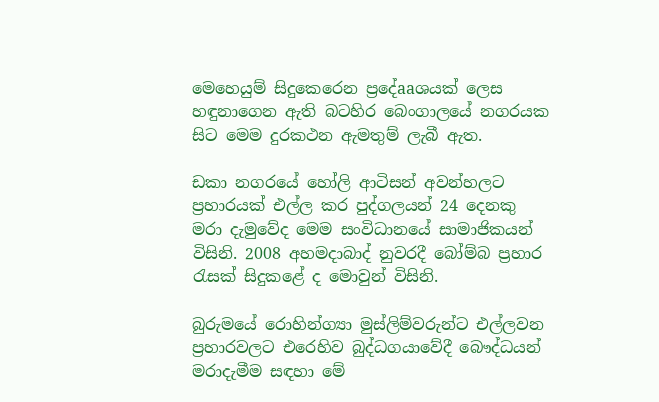මෙහෙයුම් සිදුකෙරෙන ප්‍රදේaaශයක්‌ ලෙස හඳුනාගෙන ඇති බටහිර බෙංගාලයේ නගරයක සිට මෙම දුරකථන ඇමතුම් ලැබී ඇත.

ඩකා නගරයේ හෝලි ආටිසන් අවන්හලට ප්‍රහාරයක්‌ එල්ල කර පුද්ගලයන් 24 දෙනකු මරා දැමුවේද මෙම සංවිධානයේ සාමාජිකයන් විසිනි. 2008 අහමදාබාද් නුවරදී බෝම්බ ප්‍රහාර රැසක්‌ සිදුකළේ ද මොවුන් විසිනි.

බුරුමයේ රොහින්ග්‍යා මුස්‌ලිම්වරුන්ට එල්ලවන ප්‍රහාරවලට එරෙහිව බුද්ධගයාවේදී බෞද්ධයන් මරාදැමීම සඳහා මේ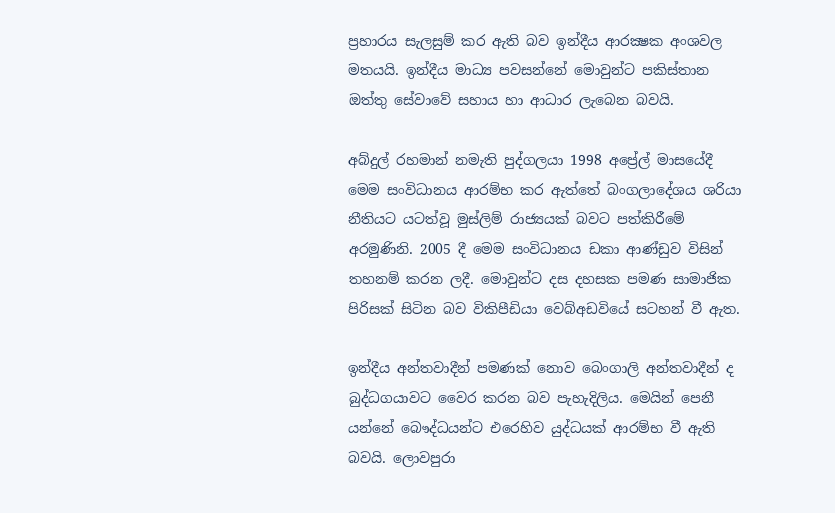ප්‍රහාරය සැලසුම් කර ඇති බව ඉන්දීය ආරක්‍ෂක අංශවල මතයයි. ඉන්දීය මාධ්‍ය පවසන්නේ මොවුන්ට පකිස්‌තාන ඔත්තු සේවාවේ සහාය හා ආධාර ලැබෙන බවයි.

අබ්දුල් රහමාන් නමැති පුද්ගලයා 1998 අප්‍රේල් මාසයේදී මෙම සංවිධානය ආරම්භ කර ඇත්තේ බංගලාදේශය ශරියා නීතියට යටත්වූ මුස්‌ලිම් රාජ්‍යයක්‌ බවට පත්කිරීමේ අරමුණිනි. 2005 දී මෙම සංවිධානය ඩකා ආණ්‌ඩුව විසින් තහනම් කරන ලදී. මොවුන්ට දස දහසක පමණ සාමාජික පිරිසක්‌ සිටින බව විකිපීඩියා වෙබ්අඩවියේ සටහන් වී ඇත.

ඉන්දීය අන්තවාදීන් පමණක්‌ නොව බෙංගාලි අන්තවාදීන් ද බුද්ධගයාවට වෛර කරන බව පැහැදිලිය. මෙයින් පෙනී යන්නේ බෞද්ධයන්ට එරෙහිව යුද්ධයක්‌ ආරම්භ වී ඇති බවයි. ලොවපුරා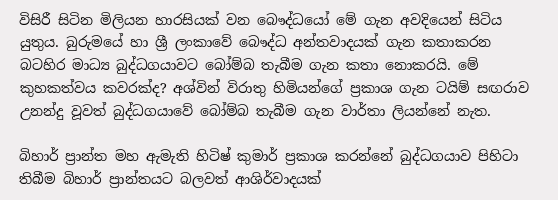විසිරී සිටින මිලියන හාරසියක්‌ වන බෞද්ධයෝ මේ ගැන අවදියෙන් සිටිය යුතුය. බුරුමයේ හා ශ්‍රී ලංකාවේ බෞද්ධ අන්තවාදයක්‌ ගැන කතාකරන බටහිර මාධ්‍ය බුද්ධගයාවට බෝම්බ තැබීම ගැන කතා නොකරයි. මේ කුහකත්වය කවරක්‌ද? අශ්වින් විරාතු හිමියන්ගේ ප්‍රකාශ ගැන ටයිම් සඟරාව උනන්දු වූවත් බුද්ධගයාවේ බෝම්බ තැබීම ගැන වාර්තා ලියන්නේ නැත.

බිහාර් ප්‍රාන්ත මහ ඇමැති හිටිෂ් කුමාර් ප්‍රකාශ කරන්නේ බුද්ධගයාව පිහිටා තිබීම බිහාර් ප්‍රාන්තයට බලවත් ආශිර්වාදයක්‌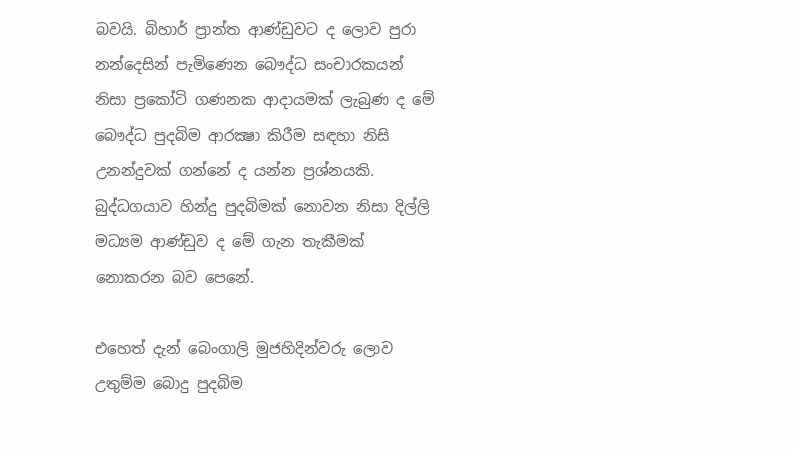බවයි. බිහාර් ප්‍රාන්ත ආණ්‌ඩුවට ද ලොව පුරා නන්දෙසින් පැමිණෙන බෞද්ධ සංචාරකයන් නිසා ප්‍රකෝටි ගණනක ආදායමක්‌ ලැබුණ ද මේ බෞද්ධ පුදබිම ආරක්‍ෂා කිරීම සඳහා නිසි උනන්දුවක්‌ ගන්නේ ද යන්න ප්‍රශ්නයකි. බුද්ධගයාව හින්දු පුදබිමක්‌ නොවන නිසා දිල්ලි මධ්‍යම ආණ්‌ඩුව ද මේ ගැන තැකීමක්‌ නොකරන බව පෙනේ.

එහෙත් දැන් බෙංගාලි මුජහිදින්වරු ලොව උතුම්ම බොදු පුදබිම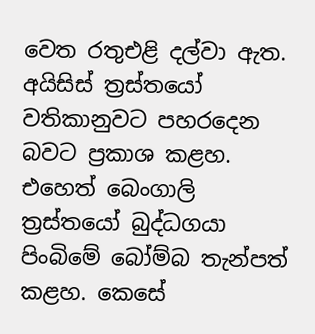වෙත රතුඑළි දල්වා ඇත. අයිසිස්‌ ත්‍රස්‌තයෝ වතිකානුවට පහරදෙන බවට ප්‍රකාශ කළහ. එහෙත් බෙංගාලි ත්‍රස්‌තයෝ බුද්ධගයා පිංබිමේ බෝම්බ තැන්පත් කළහ. කෙසේ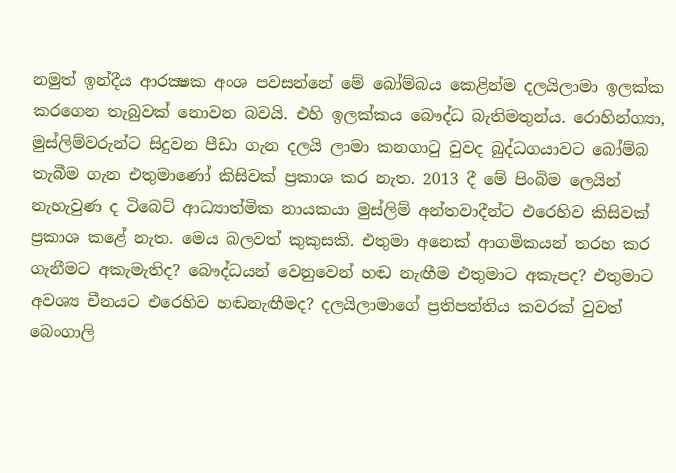නමුත් ඉන්දීය ආරක්‍ෂක අංශ පවසන්නේ මේ බෝම්බය කෙළින්ම දලයිලාමා ඉලක්‌ක කරගෙන තැබුවක්‌ නොවන බවයි. එහි ඉලක්‌කය බෞද්ධ බැතිමතුන්ය. රොහින්ග්‍යා, මුස්‌ලිම්වරුන්ට සිදුවන පීඩා ගැන දලයි ලාමා කනගාටු වුවද බුද්ධගයාවට බෝම්බ තැබීම ගැන එතුමාණෝ කිසිවක්‌ ප්‍රකාශ කර නැත. 2013 දී මේ පිංබිම ලෙයින් නැහැවුණ ද ටිබෙට්‌ ආධ්‍යාත්මික නායකයා මුස්‌ලිම් අන්තවාදීන්ට එරෙහිව කිසිවක්‌ ප්‍රකාශ කළේ නැත. මෙය බලවත් කුකුසකි. එතුමා අනෙක්‌ ආගමිකයන් තරහ කර ගැනීමට අකැමැතිද? බෞද්ධයන් වෙනුවෙන් හඬ නැඟීම එතුමාට අකැපද? එතුමාට අවශ්‍ය චීනයට එරෙහිව හඬනැඟීමද? දලයිලාමාගේ ප්‍රතිපත්තිය කවරක්‌ වුවත් බෙංගාලි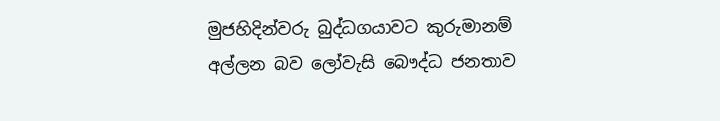මුජහිදින්වරු බුද්ධගයාවට කුරුමානම් අල්ලන බව ලෝවැසි බෞද්ධ ජනතාව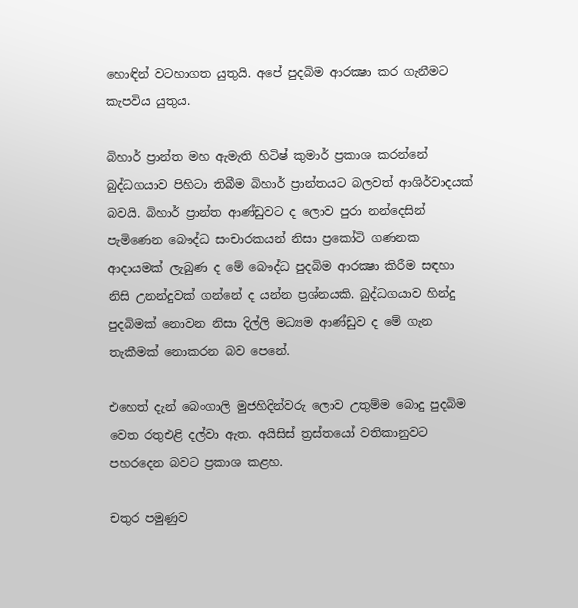හොඳින් වටහාගත යුතුයි. අපේ පුදබිම ආරක්‍ෂා කර ගැනීමට කැපවිය යුතුය.

බිහාර් ප්‍රාන්ත මහ ඇමැති හිටිෂ් කුමාර් ප්‍රකාශ කරන්නේ බුද්ධගයාව පිහිටා තිබීම බිහාර් ප්‍රාන්තයට බලවත් ආශිර්වාදයක්‌ බවයි. බිහාර් ප්‍රාන්ත ආණ්‌ඩුවට ද ලොව පුරා නන්දෙසින් පැමිණෙන බෞද්ධ සංචාරකයන් නිසා ප්‍රකෝටි ගණනක ආදායමක්‌ ලැබුණ ද මේ බෞද්ධ පුදබිම ආරක්‍ෂා කිරීම සඳහා නිසි උනන්දුවක්‌ ගන්නේ ද යන්න ප්‍රශ්නයකි. බුද්ධගයාව හින්දු පුදබිමක්‌ නොවන නිසා දිල්ලි මධ්‍යම ආණ්‌ඩුව ද මේ ගැන තැකීමක්‌ නොකරන බව පෙනේ.

එහෙත් දැන් බෙංගාලි මුජහිදින්වරු ලොව උතුම්ම බොදු පුදබිම වෙත රතුඑළි දල්වා ඇත. අයිසිස්‌ ත්‍රස්‌තයෝ වතිකානුවට පහරදෙන බවට ප්‍රකාශ කළහ.

චතුර පමුණුව